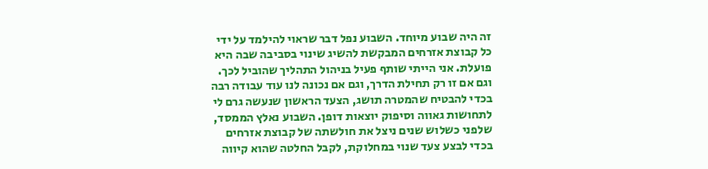זה היה שבוע מיוחד. השבוע נפל דבר שראוי להילמד על ידי כל קבוצת אזרחים המבקשת להשיג שינוי בסביבה שבה היא פועלת. אני הייתי שותף פעיל בניהול התהליך שהוביל לכך. וגם אם זו רק תחילת הדרך, וגם אם נכונה לנו עוד עבודה רבה בכדי להבטיח שהמטרה תושג, הצעד הראשון שנעשה גרם לי לתחושות גאווה וסיפוק יוצאות דופן. השבוע נאלץ הממסד, שלפני כשלוש שנים ניצל את חולשתה של קבוצת אזרחים בכדי לבצע צעד שנוי במחלוקת, לקבל החלטה שהוא קיווה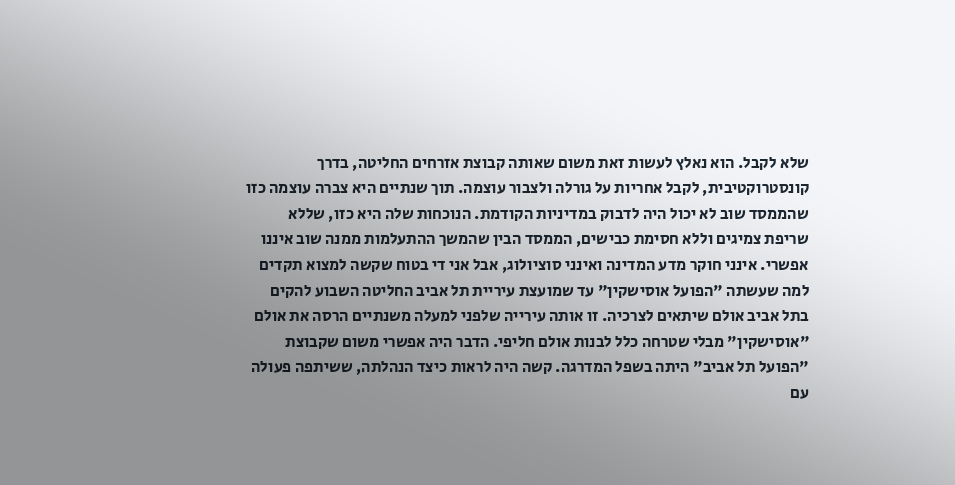שלא לקבל. הוא נאלץ לעשות זאת משום שאותה קבוצת אזרחים החליטה, בדרך קונסטרוקטיבית, לקבל אחריות על גורלה ולצבור עוצמה. תוך שנתיים היא צברה עוצמה כזו שהממסד שוב לא יכול היה לדבוק במדיניות הקודמת. הנוכחות שלה היא כזו, שללא שריפת צמיגים וללא חסימת כבישים, הממסד הבין שהמשך ההתעלמות ממנה שוב איננו אפשרי. אינני חוקר מדע המדינה ואינני סוציולוג, אבל אני די בטוח שקשה למצוא תקדים למה שעשתה "הפועל אוסישקין" עד שמועצת עיריית תל אביב החליטה השבוע להקים בתל אביב אולם שיתאים לצרכיה. זו אותה עירייה שלפני למעלה משנתיים הרסה את אולם "אוסישקין" מבלי שטרחה כלל לבנות אולם חליפי. הדבר היה אפשרי משום שקבוצת "הפועל תל אביב" היתה בשפל המדרגה. קשה היה לראות כיצד הנהלתה, ששיתפה פעולה עם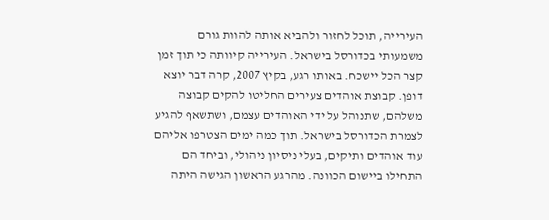העירייה, תוכל לחזור ולהביא אותה להוות גורם משמעותי בכדורסל בישראל. העירייה קיוותה כי תוך זמן קצר הכל יישכח. באותו רגע, בקיץ 2007, קרה דבר יוצא דופן. קבוצת אוהדים צעירים החליטו להקים קבוצה משלהם, שתנוהל על ידי האוהדים עצמם, ושתשאף להגיע לצמרת הכדורסל בישראל. תוך כמה ימים הצטרפו אליהם עוד אוהדים ותיקים, בעלי ניסיון ניהולי, וביחד הם התחילו ביישום הכוונה. מהרגע הראשון הגישה היתה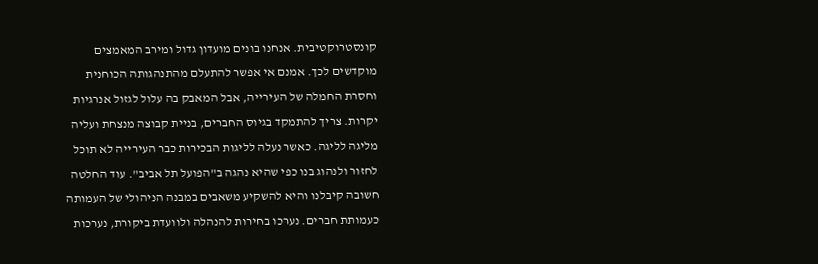קונסטרוקטיבית. אנחנו בונים מועדון גדול ומירב המאמצים מוקדשים לכך. אמנם אי אפשר להתעלם מהתנהגותה הכוחנית וחסרת החמלה של העירייה, אבל המאבק בה עלול לגזול אנרגיות יקרות. צריך להתמקד בגיוס החברים, בניית קבוצה מנצחת ועליה מליגה לליגה. כאשר נעלה לליגות הבכירות כבר העירייה לא תוכל לחזור ולנהוג בנו כפי שהיא נהגה ב"הפועל תל אביב". עוד החלטה חשובה קיבלנו והיא להשקיע משאבים במבנה הניהולי של העמותה כעמותת חברים. נערכו בחירות להנהלה ולוועדת ביקורת, נערכות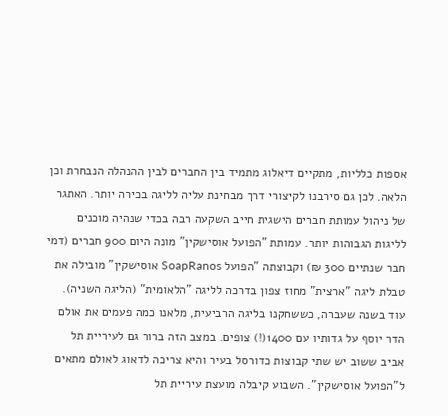אספות כלליות, מתקיים דיאלוג מתמיד בין החברים לבין ההנהלה הנבחרת וכן הלאה. לכן גם סירבנו לקיצורי דרך מבחינת עליה לליגה בכירה יותר. האתגר של ניהול עמותת חברים הישגית חייב השקעה רבה בכדי שנהיה מוכנים לליגות הגבוהות יותר. עמותת "הפועל אוסישקין" מונה היום 900 חברים (דמי חבר שנתיים 300 ₪) וקבוצתה "הפועל SoapRanos אוסישקין" מובילה את טבלת ליגה "ארצית" מחוז צפון בדרכה לליגה "הלאומית" (הליגה השניה). עוד בשנה שעברה, כששחקנו בליגה הרביעית, מלאנו כמה פעמים את אולם הדר יוסף על גדותיו עם 1400(!) צופים. במצב הזה ברור גם לעיריית תל אביב ששוב יש שתי קבוצות כדורסל בעיר והיא צריכה לדאוג לאולם מתאים ל"הפועל אוסישקין". השבוע קיבלה מועצת עיריית תל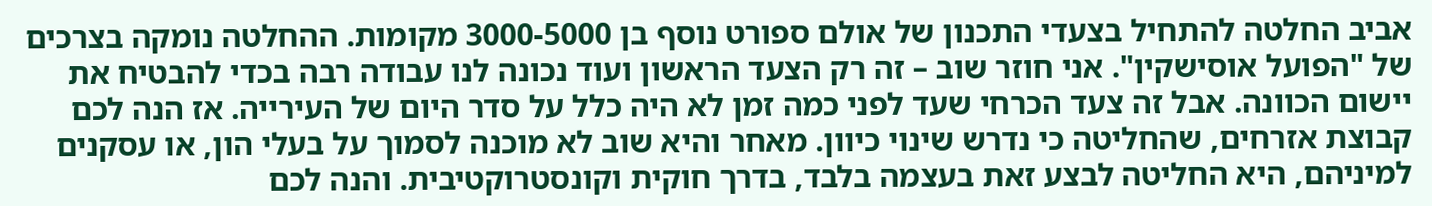אביב החלטה להתחיל בצעדי התכנון של אולם ספורט נוסף בן 3000-5000 מקומות. ההחלטה נומקה בצרכים של "הפועל אוסישקין". אני חוזר שוב – זה רק הצעד הראשון ועוד נכונה לנו עבודה רבה בכדי להבטיח את יישום הכוונה. אבל זה צעד הכרחי שעד לפני כמה זמן לא היה כלל על סדר היום של העירייה. אז הנה לכם קבוצת אזרחים, שהחליטה כי נדרש שינוי כיוון. מאחר והיא שוב לא מוכנה לסמוך על בעלי הון, או עסקנים למיניהם, היא החליטה לבצע זאת בעצמה בלבד, בדרך חוקית וקונסטרוקטיבית. והנה לכם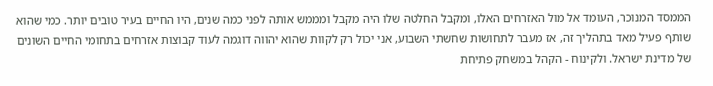הממסד המנוכר, העומד אל מול האזרחים האלו, ומקבל החלטה שלו היה מקבל ומממש אותה לפני כמה שנים, היו החיים בעיר טובים יותר. כמי שהוא שותף פעיל מאד בתהליך זה, אז מעבר לתחושות שחשתי השבוע, אני יכול רק לקוות שהוא יהווה דוגמה לעוד קבוצות אזרחים בתחומי החיים השונים של מדינת ישראל. ולקינוח - הקהל במשחק פתיחת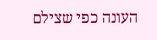העונה כפי שצילם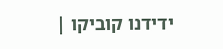ידידנו קוביקו |